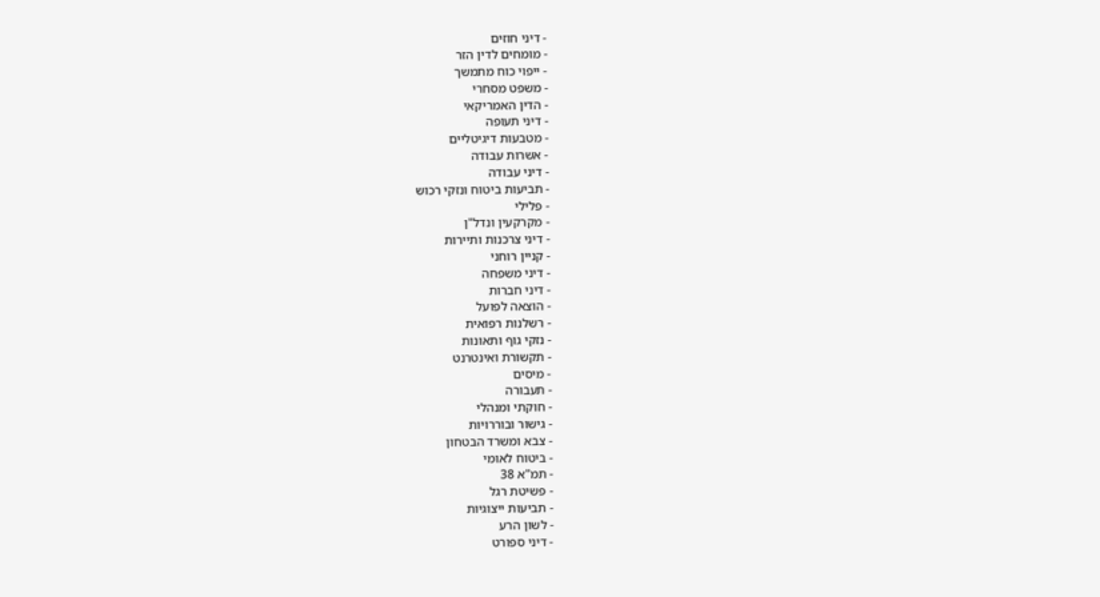- דיני חוזים
- מומחים לדין הזר
- ייפוי כוח מתמשך
- משפט מסחרי
- הדין האמריקאי
- דיני תעופה
- מטבעות דיגיטליים
- אשרות עבודה
- דיני עבודה
- תביעות ביטוח ונזקי רכוש
- פלילי
- מקרקעין ונדל"ן
- דיני צרכנות ותיירות
- קניין רוחני
- דיני משפחה
- דיני חברות
- הוצאה לפועל
- רשלנות רפואית
- נזקי גוף ותאונות
- תקשורת ואינטרנט
- מיסים
- תעבורה
- חוקתי ומנהלי
- גישור ובוררויות
- צבא ומשרד הבטחון
- ביטוח לאומי
- תמ"א 38
- פשיטת רגל
- תביעות ייצוגיות
- לשון הרע
- דיני ספורט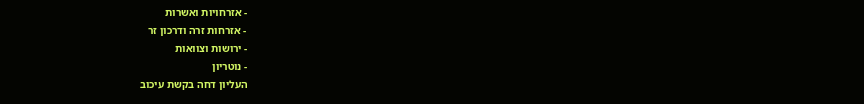- אזרחויות ואשרות
- אזרחות זרה ודרכון זר
- ירושות וצוואות
- נוטריון
העליון דחה בקשת עיכוב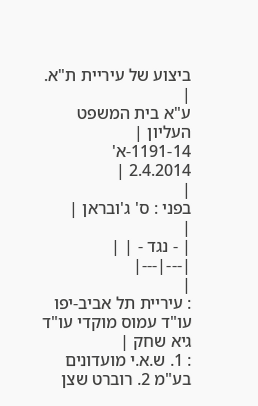ביצוע של עיריית ת"א.
|
ע"א בית המשפט העליון |
1191-14-א'
2.4.2014 |
|
בפני : ס' ג'ובראן |
|
| - נגד - | |
|---|---|
|
: עיריית תל אביב-יפו עו"ד עמוס מוקדי עו"ד גיא שחק |
: 1. ש.א.י מועדונים בע"מ 2. רוברט שצן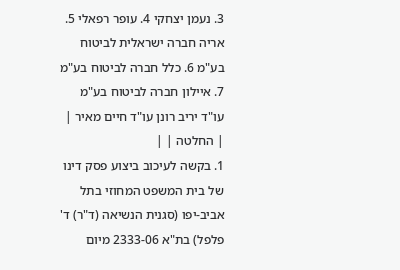3. נעמן יצחקי 4. עופר רפאלי 5. אריה חברה ישראלית לביטוח בע"מ 6. כלל חברה לביטוח בע"מ 7. איילון חברה לביטוח בע"מ עו"ד יריב רונן עו"ד חיים מאיר |
| החלטה | |
1. בקשה לעיכוב ביצוע פסק דינו של בית המשפט המחוזי בתל אביב-יפו (סגנית הנשיאה (ד"ר) ד' פלפל) בת"א 2333-06 מיום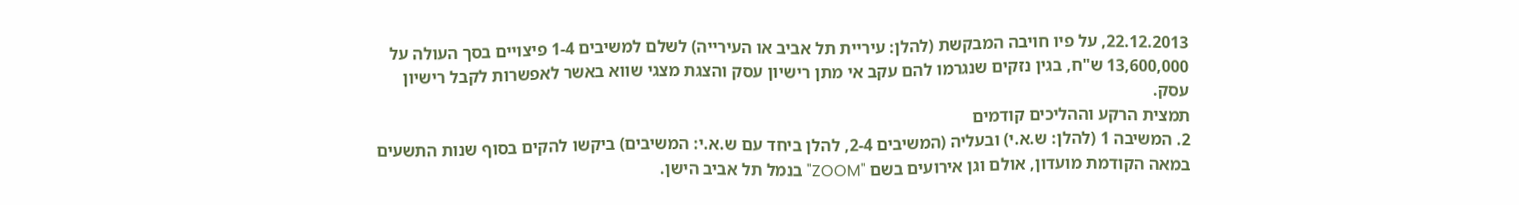22.12.2013, על פיו חויבה המבקשת (להלן: עיריית תל אביב או העירייה) לשלם למשיבים 1-4 פיצויים בסך העולה על 13,600,000 ש"ח, בגין נזקים שנגרמו להם עקב אי מתן רישיון עסק והצגת מצגי שווא באשר לאפשרות לקבל רישיון עסק.
תמצית הרקע וההליכים קודמים
2. המשיבה 1 (להלן: ש.א.י) ובעליה (המשיבים 2-4, להלן ביחד עם ש.א.י: המשיבים) ביקשו להקים בסוף שנות התשעים במאה הקודמת מועדון, אולם וגן אירועים בשם "ZOOM" בנמל תל אביב הישן.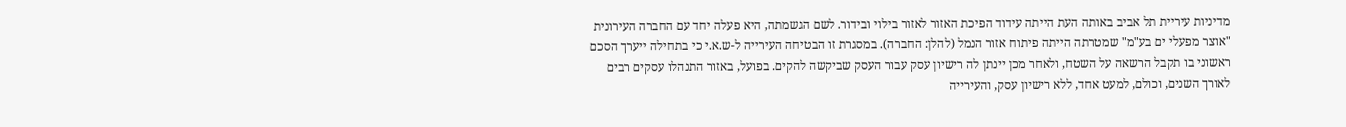מדיניות עיריית תל אביב באותה העת הייתה עידוד הפיכת האזור לאזור בילוי ובידור. לשם הגשמתה, היא פעלה יחד עם החברה העירונית "אוצר מפעלי ים בע"מ" שמטרתה הייתה פיתוח אזור הנמל (להלן: החברה). במסגרת זו הבטיחה העירייה ל-ש.א.י כי בתחילה ייערך הסכם ראשוני בו תקבל הרשאה על השטח, ולאחר מכן יינתן לה רישיון עסק עבור העסק שביקשה להקים. בפועל, באזור התנהלו עסקים רבים לאורך השנים, וכולם, למעט אחד, ללא רישיון עסק, והעירייה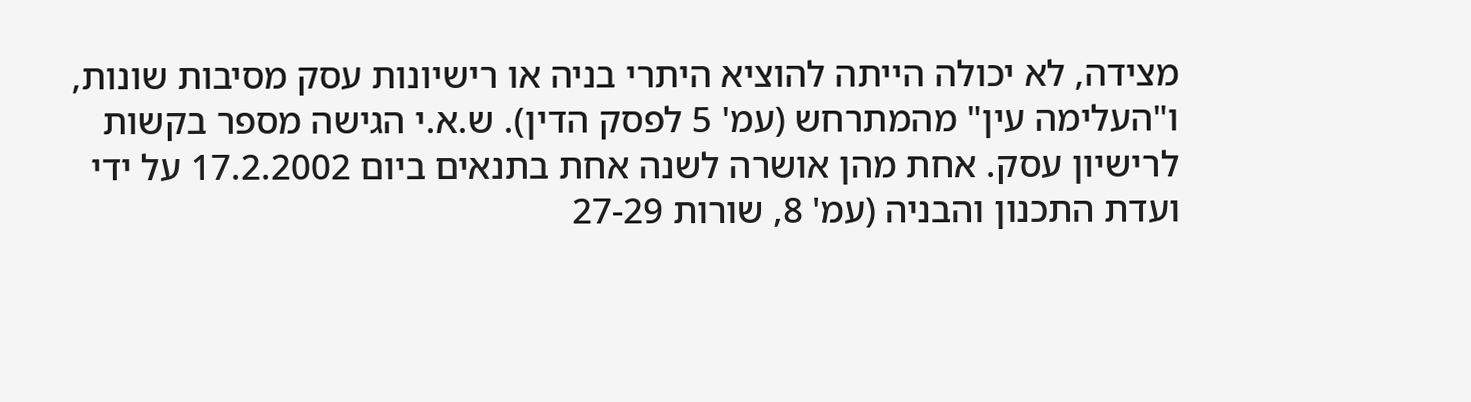מצידה, לא יכולה הייתה להוציא היתרי בניה או רישיונות עסק מסיבות שונות, ו"העלימה עין" מהמתרחש (עמ' 5 לפסק הדין). ש.א.י הגישה מספר בקשות לרישיון עסק. אחת מהן אושרה לשנה אחת בתנאים ביום 17.2.2002 על ידי ועדת התכנון והבניה (עמ' 8, שורות 27-29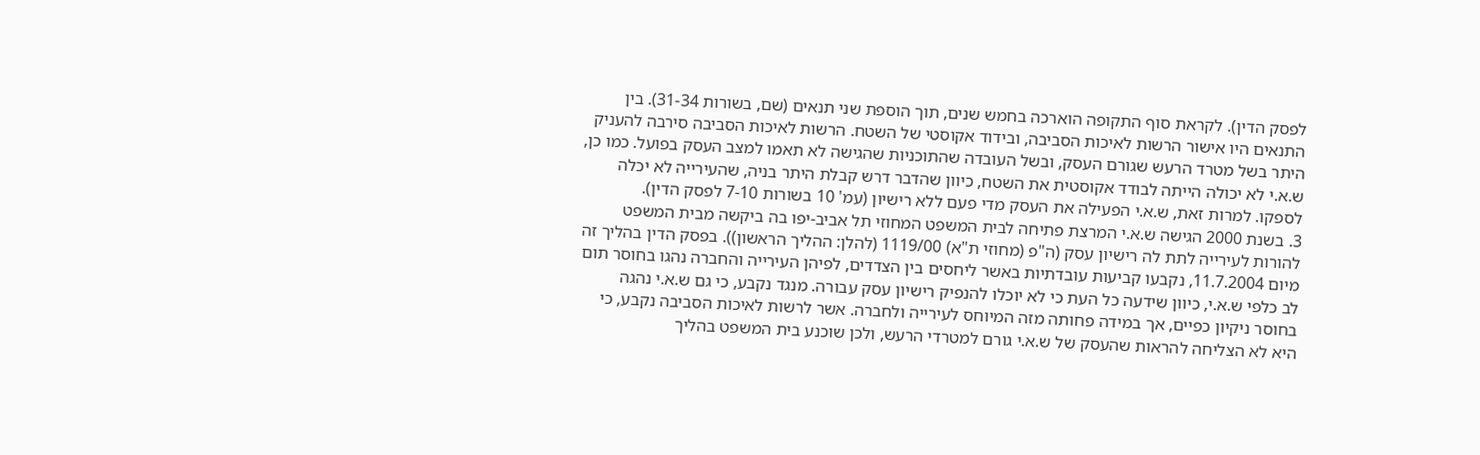לפסק הדין). לקראת סוף התקופה הוארכה בחמש שנים, תוך הוספת שני תנאים (שם, בשורות 31-34). בין התנאים היו אישור הרשות לאיכות הסביבה, ובידוד אקוסטי של השטח. הרשות לאיכות הסביבה סירבה להעניק היתר בשל מטרד הרעש שגורם העסק, ובשל העובדה שהתוכניות שהגישה לא תאמו למצב העסק בפועל. כמו כן, ש.א.י לא יכולה הייתה לבודד אקוסטית את השטח, כיוון שהדבר דרש קבלת היתר בניה, שהעירייה לא יכלה לספקו. למרות זאת, ש.א.י הפעילה את העסק מדי פעם ללא רישיון (עמ' 10 בשורות 7-10 לפסק הדין).
3. בשנת 2000 הגישה ש.א.י המרצת פתיחה לבית המשפט המחוזי תל אביב-יפו בה ביקשה מבית המשפט להורות לעירייה לתת לה רישיון עסק (ה"פ (מחוזי ת"א) 1119/00 (להלן: ההליך הראשון)). בפסק הדין בהליך זה מיום 11.7.2004, נקבעו קביעות עובדתיות באשר ליחסים בין הצדדים, לפיהן העירייה והחברה נהגו בחוסר תום לב כלפי ש.א.י, כיוון שידעה כל העת כי לא יוכלו להנפיק רישיון עסק עבורה. מנגד נקבע, כי גם ש.א.י נהגה בחוסר ניקיון כפיים, אך במידה פחותה מזה המיוחס לעירייה ולחברה. אשר לרשות לאיכות הסביבה נקבע, כי היא לא הצליחה להראות שהעסק של ש.א.י גורם למטרדי הרעש, ולכן שוכנע בית המשפט בהליך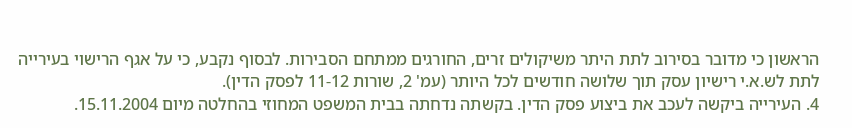הראשון כי מדובר בסירוב לתת היתר משיקולים זרים, החורגים ממתחם הסבירות. לבסוף נקבע, כי על אגף הרישוי בעירייה לתת לש.א.י רישיון עסק תוך שלושה חודשים לכל היותר (עמ' 2, שורות 11-12 לפסק הדין).
4. העירייה ביקשה לעכב את ביצוע פסק הדין. בקשתה נדחתה בבית המשפט המחוזי בהחלטה מיום 15.11.2004.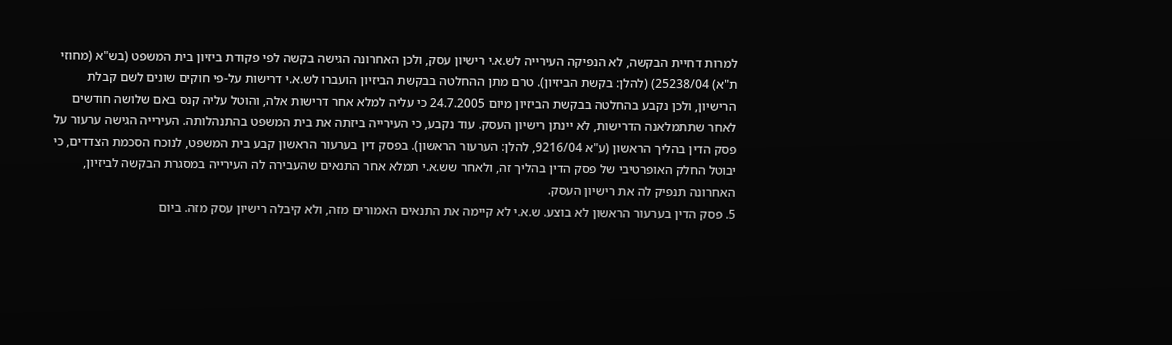למרות דחיית הבקשה, לא הנפיקה העירייה לש.א.י רישיון עסק, ולכן האחרונה הגישה בקשה לפי פקודת ביזיון בית המשפט (בש"א (מחוזי ת"א) 25238/04) (להלן: בקשת הביזיון). טרם מתן ההחלטה בבקשת הביזיון הועברו לש.א.י דרישות על-פי חוקים שונים לשם קבלת הרישיון, ולכן נקבע בהחלטה בבקשת הביזיון מיום 24.7.2005 כי עליה למלא אחר דרישות אלה, והוטל עליה קנס באם שלושה חודשים לאחר שתתמלאנה הדרישות, לא יינתן רישיון העסק. עוד נקבע, כי העירייה ביזתה את בית המשפט בהתנהלותה. העירייה הגישה ערעור על פסק הדין בהליך הראשון (ע"א 9216/04, להלן: הערעור הראשון). בפסק דין בערעור הראשון קבע בית המשפט, לנוכח הסכמת הצדדים, כי יבוטל החלק האופרטיבי של פסק הדין בהליך זה, ולאחר שש.א.י תמלא אחר התנאים שהעבירה לה העירייה במסגרת הבקשה לביזיון, האחרונה תנפיק לה את רישיון העסק.
5. פסק הדין בערעור הראשון לא בוצע. ש.א.י לא קיימה את התנאים האמורים מזה, ולא קיבלה רישיון עסק מזה. ביום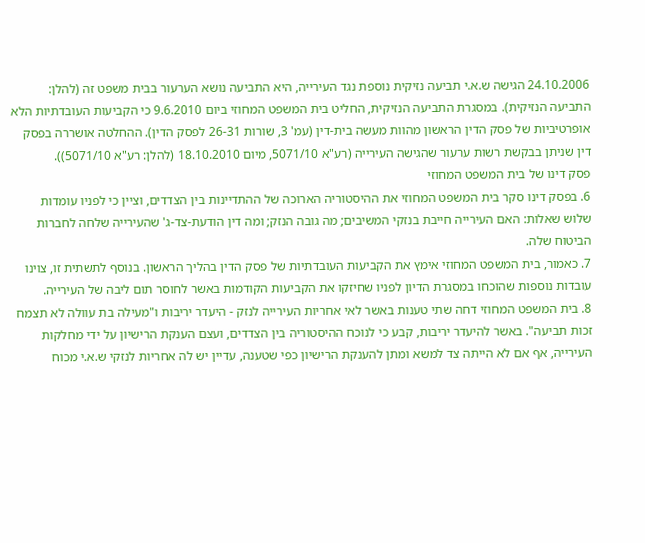24.10.2006 הגישה ש.א.י תביעה נזיקית נוספת נגד העירייה, היא התביעה נושא הערעור בבית משפט זה (להלן: התביעה הנזיקית). במסגרת התביעה הנזיקית, החליט בית המשפט המחוזי ביום 9.6.2010 כי הקביעות העובדתיות הלא אופרטיביות של פסק הדין הראשון מהוות מעשה בית-דין (עמ' 3, שורות 26-31 לפסק הדין). ההחלטה אושררה בפסק דין שניתן בבקשת רשות ערעור שהגישה העירייה (רע"א 5071/10, מיום 18.10.2010 (להלן: רע"א 5071/10)).
פסק דינו של בית המשפט המחוזי
6. בפסק דינו סקר בית המשפט המחוזי את ההיסטוריה הארוכה של ההתדיינות בין הצדדים, וציין כי לפניו עומדות שלוש שאלות: האם העירייה חייבת בנזקי המשיבים; מה גובה הנזק; ומה דין הודעת-צד-ג' שהעירייה שלחה לחברות הביטוח שלה.
7. כאמור, בית המשפט המחוזי אימץ את הקביעות העובדתיות של פסק הדין בהליך הראשון. בנוסף לתשתית זו, צוינו עובדות נוספות שהוכחו במסגרת הדיון לפניו שחיזקו את הקביעות הקודמות באשר לחוסר תום ליבה של העירייה.
8. בית המשפט המחוזי דחה שתי טענות באשר לאי אחריות העירייה לנזק - היעדר יריבות ו"מעילה בת עוולה לא תצמח זכות תביעה". באשר להיעדר יריבות, קבע כי לנוכח ההיסטוריה בין הצדדים, ועצם הענקת הרישיון על ידי מחלקות העירייה, אף אם לא הייתה צד למשא ומתן להענקת הרישיון כפי שטענה, עדיין יש לה אחריות לנזקי ש.א.י מכוח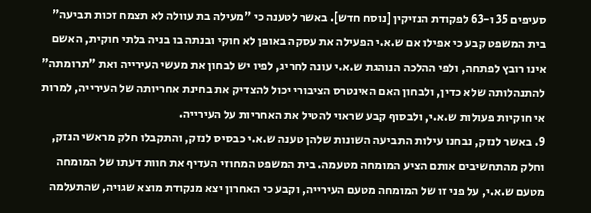סעיפים 35 ו-63 לפקודת הנזיקין [נוסח חדש]. באשר לטענה כי "מעילה בת עוולה לא תצמח זכות תביעה" בית המשפט קבע כי אפילו אם ש.א.י הפעילה את עסקה באופן לא חוקי ובנתה בו בניה בלתי חוקית, האשם אינו רובץ לפתחה, ולפי ההלכה הנוהגת ש.א.י עונה לחריג, לפיו יש לבחון את מעשי העירייה ואת "תרומתה" להתנהלותה שלא כדין, ולבחון האם האינטרס הציבורי יכול להצדיק את בחינת אחריותה של העירייה, למרות אי חוקיות פעולות ש.א.י, ולבסוף קבע שראוי להטיל את האחריות על העירייה.
9. באשר לנזק, נבחנו עילות התביעה השונות שלהן טענה ש.א.י כבסיס לנזק, והתקבלו חלק מראשי הנזק, וחלק מהתחשיבים אותם הציע המומחה מטעמה. בית המשפט המחוזי העדיף את חוות דעתו של המומחה מטעם ש.א.י, על פני זו של המומחה מטעם העירייה, וקבע כי האחרון יצא מנקודת מוצא שגויה, שהתעלמה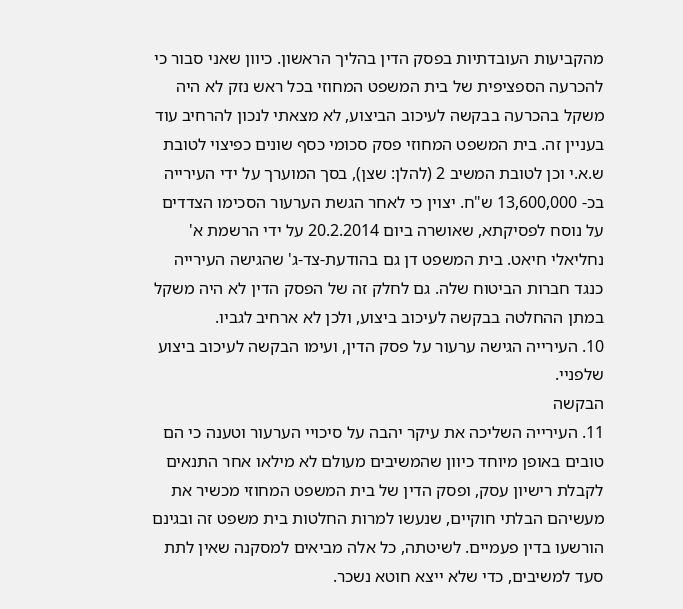מהקביעות העובדתיות בפסק הדין בהליך הראשון. כיוון שאני סבור כי להכרעה הספציפית של בית המשפט המחוזי בכל ראש נזק לא היה משקל בהכרעה בבקשה לעיכוב הביצוע, לא מצאתי לנכון להרחיב עוד בעניין זה. בית המשפט המחוזי פסק סכומי כסף שונים כפיצוי לטובת ש.א.י וכן לטובת המשיב 2 (להלן: שצן), בסך המוערך על ידי העירייה בכ- 13,600,000 ש"ח. יצוין כי לאחר הגשת הערעור הסכימו הצדדים על נוסח לפסיקתא, שאושרה ביום 20.2.2014 על ידי הרשמת א' נחליאלי חיאט. בית המשפט דן גם בהודעת-צד-ג' שהגישה העירייה כנגד חברות הביטוח שלה. גם לחלק זה של הפסק הדין לא היה משקל במתן ההחלטה בבקשה לעיכוב ביצוע, ולכן לא ארחיב לגביו.
10. העירייה הגישה ערעור על פסק הדין, ועימו הבקשה לעיכוב ביצוע שלפניי.
הבקשה
11. העירייה השליכה את עיקר יהבה על סיכויי הערעור וטענה כי הם טובים באופן מיוחד כיוון שהמשיבים מעולם לא מילאו אחר התנאים לקבלת רישיון עסק, ופסק הדין של בית המשפט המחוזי מכשיר את מעשיהם הבלתי חוקיים, שנעשו למרות החלטות בית משפט זה ובגינם הורשעו בדין פעמיים. לשיטתה, כל אלה מביאים למסקנה שאין לתת סעד למשיבים, כדי שלא ייצא חוטא נשכר.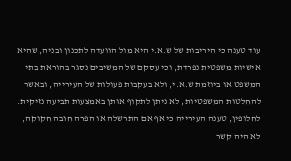עוד טענה כי היריבות של ש.א.י היא מול הוועדה לתכנון ובניה, שהיא אישיות משפטית נפרדת, וכי עסקם של המשיבים נסגר בהוראת בתי המשפט או ביוזמת ש.א.י, ולא בעקבות פעולות של העירייה, ובאשר להחלטות המשפטיות, לא ניתן לתקוף אותן באמצעות תביעה נזיקית. לחלופין, טענה העירייה כי אף אם התרשלה או הפרה חובה חקוקה, לא היה קשר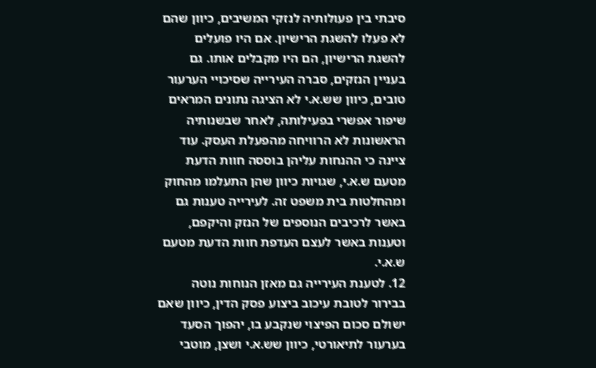סיבתי בין פעולותיה לנזקי המשיבים, כיוון שהם לא פעלו להשגת הרישיון. אם היו פועלים להשגת הרישיון, הם היו מקבלים אותו. גם בעניין הנזקים, סברה העירייה שסיכויי הערעור טובים, כיוון שש.א.י לא הציגה נתונים המראים שיפור אפשרי בפעילותה, לאחר שבשנותיה הראשונות לא הרוויחה מהפעלת העסק. עוד ציינה כי ההנחות עליהן בוססה חוות הדעת מטעם ש.א.י, שגויות כיוון שהן התעלמו מהחוק ומהחלטות בית משפט זה. לעירייה טענות גם באשר לרכיבים הנוספים של הנזק והיקפם, וטענות באשר לעצם העדפת חוות הדעת מטעם ש.א.י.
12. לטענת העירייה גם מאזן הנוחות נוטה בבירור לטובת עיכוב ביצוע פסק הדין, כיוון שאם ישולם סכום הפיצוי שנקבע בו, יהפוך הסעד בערעור לתיאורטי, כיוון שש.א.י ושצן, מוטבי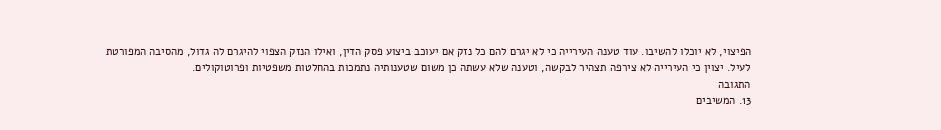הפיצוי, לא יוכלו להשיבו. עוד טענה העירייה כי לא יגרם להם כל נזק אם יעוכב ביצוע פסק הדין, ואילו הנזק הצפוי להיגרם לה גדול, מהסיבה המפורטת לעיל. יצוין כי העירייה לא צירפה תצהיר לבקשה, וטענה שלא עשתה כן משום שטענותיה נתמכות בהחלטות משפטיות ופרוטוקולים.
התגובה
13. המשיבים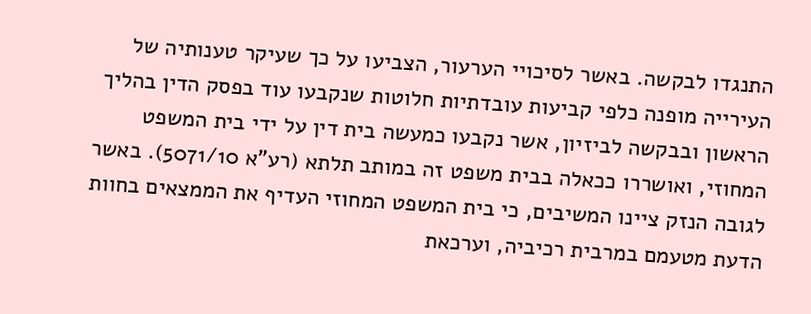התנגדו לבקשה. באשר לסיכויי הערעור, הצביעו על כך שעיקר טענותיה של העירייה מופנה כלפי קביעות עובדתיות חלוטות שנקבעו עוד בפסק הדין בהליך הראשון ובבקשה לביזיון, אשר נקבעו כמעשה בית דין על ידי בית המשפט המחוזי, ואושררו ככאלה בבית משפט זה במותב תלתא (רע"א 5071/10). באשר לגובה הנזק ציינו המשיבים, כי בית המשפט המחוזי העדיף את הממצאים בחוות הדעת מטעמם במרבית רכיביה, וערכאת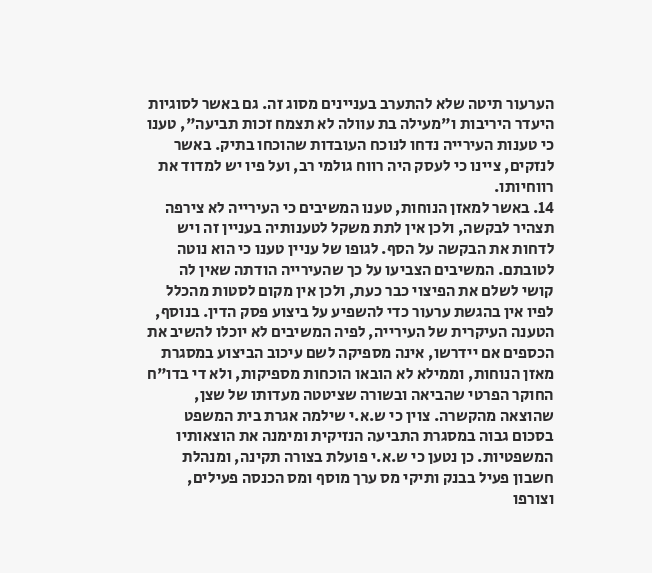הערעור תיטה שלא להתערב בעניינים מסוג זה. גם באשר לסוגיות היעדר היריבות ו"מעילה בת עוולה לא תצמח זכות תביעה", טענו כי טענות העירייה נדחו לנוכח העובדות שהוכחו בתיק. באשר לנזקים, ציינו כי לעסק היה רווח גולמי רב, ועל פיו יש למדוד את רווחיותו.
14. באשר למאזן הנוחות, טענו המשיבים כי העירייה לא צירפה תצהיר לבקשה, ולכן אין לתת משקל לטענותיה בעניין זה ויש לדחות את הבקשה על הסף. לגופו של עניין טענו כי הוא נוטה לטובתם. המשיבים הצביעו על כך שהעירייה הודתה שאין לה קושי לשלם את הפיצוי כבר כעת, ולכן אין מקום לסטות מהכלל לפיו אין בהגשת ערעור כדי להשפיע על ביצוע פסק הדין. בנוסף, הטענה העיקרית של העירייה, לפיה המשיבים לא יוכלו להשיב את הכספים אם יידרשו, אינה מספיקה לשם עיכוב הביצוע במסגרת מאזן הנוחות, וממילא לא הובאו הוכחות מספיקות, ולא די בדו"ח החוקר הפרטי שהביאה ובשורה שציטטה מעדותו של שצן, שהוצאה מהקשרה. צוין כי ש.א.י שילמה אגרת בית המשפט בסכום גבוה במסגרת התביעה הנזיקית ומימנה את הוצאותיו המשפטיות. כן נטען כי ש.א.י פועלת בצורה תקינה, ומנהלת חשבון פעיל בבנק ותיקי מס ערך מוסף ומס הכנסה פעילים, וצורפו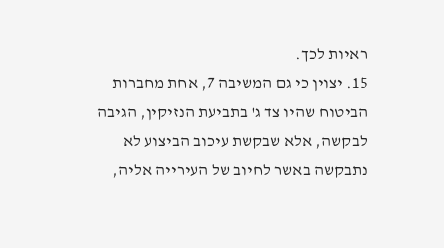ראיות לכך.
15. יצוין כי גם המשיבה 7, אחת מחברות הביטוח שהיו צד ג' בתביעת הנזיקין, הגיבה לבקשה, אלא שבקשת עיכוב הביצוע לא נתבקשה באשר לחיוב של העירייה אליה,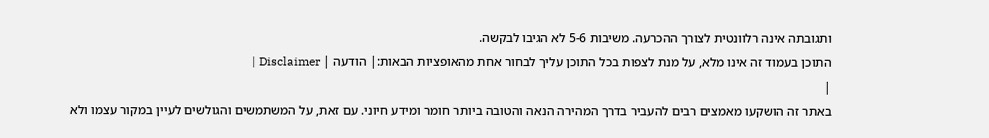ותגובתה אינה רלוונטית לצורך ההכרעה. משיבות 5-6 לא הגיבו לבקשה.
התוכן בעמוד זה אינו מלא, על מנת לצפות בכל התוכן עליך לבחור אחת מהאופציות הבאות:| הודעה | Disclaimer |
|
באתר זה הושקעו מאמצים רבים להעביר בדרך המהירה הנאה והטובה ביותר חומר ומידע חיוני. עם זאת, על המשתמשים והגולשים לעיין במקור עצמו ולא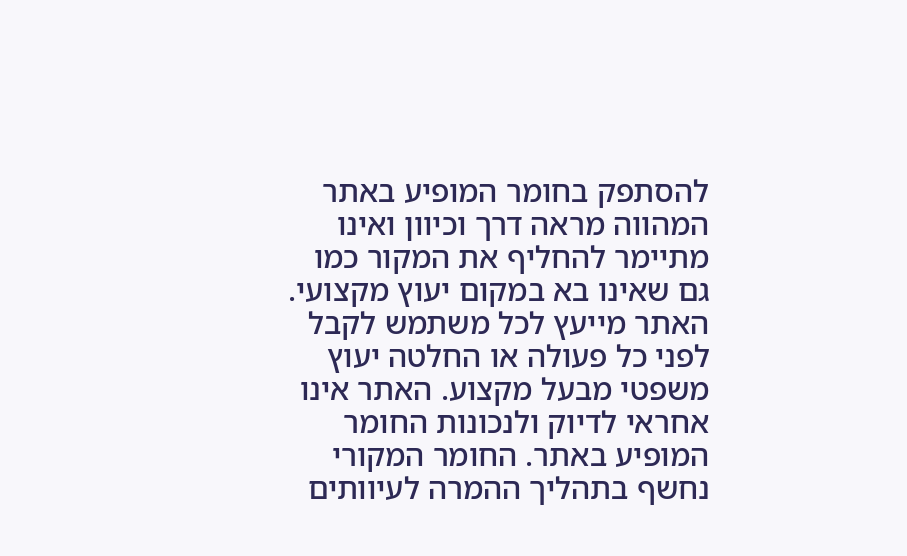להסתפק בחומר המופיע באתר המהווה מראה דרך וכיוון ואינו מתיימר להחליף את המקור כמו גם שאינו בא במקום יעוץ מקצועי. האתר מייעץ לכל משתמש לקבל לפני כל פעולה או החלטה יעוץ משפטי מבעל מקצוע. האתר אינו אחראי לדיוק ולנכונות החומר המופיע באתר. החומר המקורי נחשף בתהליך ההמרה לעיוותים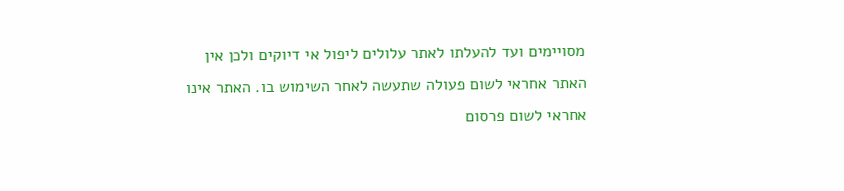מסויימים ועד להעלתו לאתר עלולים ליפול אי דיוקים ולכן אין האתר אחראי לשום פעולה שתעשה לאחר השימוש בו. האתר אינו אחראי לשום פרסום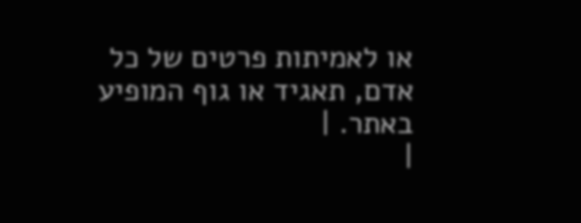או לאמיתות פרטים של כל אדם, תאגיד או גוף המופיע באתר. |
|